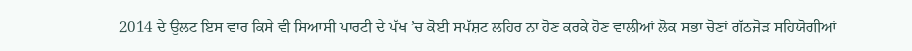2014 ਦੇ ਉਲਟ ਇਸ ਵਾਰ ਕਿਸੇ ਵੀ ਸਿਆਸੀ ਪਾਰਟੀ ਦੇ ਪੱਖ ’ਚ ਕੋਈ ਸਪੱਸ਼ਟ ਲਹਿਰ ਨਾ ਹੋਣ ਕਰਕੇ ਹੋਣ ਵਾਲੀਆਂ ਲੋਕ ਸਭਾ ਚੋਣਾਂ ਗੱਠਜੋੜ ਸਹਿਯੋਗੀਆਂ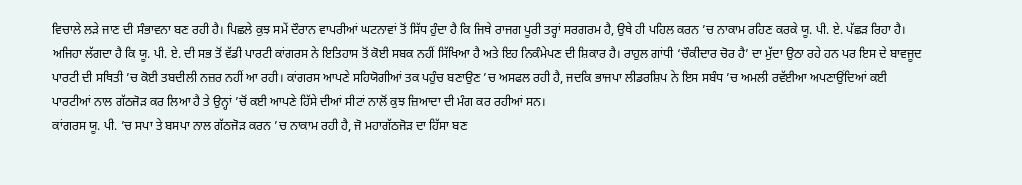ਵਿਚਾਲੇ ਲੜੇ ਜਾਣ ਦੀ ਸੰਭਾਵਨਾ ਬਣ ਰਹੀ ਹੈ। ਪਿਛਲੇ ਕੁਝ ਸਮੇਂ ਦੌਰਾਨ ਵਾਪਰੀਆਂ ਘਟਨਾਵਾਂ ਤੋਂ ਸਿੱਧ ਹੁੰਦਾ ਹੈ ਕਿ ਜਿਥੇ ਰਾਜਗ ਪੂਰੀ ਤਰ੍ਹਾਂ ਸਰਗਰਮ ਹੈ, ਉਥੇ ਹੀ ਪਹਿਲ ਕਰਨ ’ਚ ਨਾਕਾਮ ਰਹਿਣ ਕਰਕੇ ਯੂ. ਪੀ. ਏ. ਪੱਛੜ ਰਿਹਾ ਹੈ।
ਅਜਿਹਾ ਲੱਗਦਾ ਹੈ ਕਿ ਯੂ. ਪੀ. ਏ. ਦੀ ਸਭ ਤੋਂ ਵੱਡੀ ਪਾਰਟੀ ਕਾਂਗਰਸ ਨੇ ਇਤਿਹਾਸ ਤੋਂ ਕੋਈ ਸਬਕ ਨਹੀਂ ਸਿੱਖਿਆ ਹੈ ਅਤੇ ਇਹ ਨਿਕੰਮੇਪਣ ਦੀ ਸ਼ਿਕਾਰ ਹੈ। ਰਾਹੁਲ ਗਾਂਧੀ ‘ਚੌਕੀਦਾਰ ਚੋਰ ਹੈ’ ਦਾ ਮੁੱਦਾ ਉਠਾ ਰਹੇ ਹਨ ਪਰ ਇਸ ਦੇ ਬਾਵਜੂਦ ਪਾਰਟੀ ਦੀ ਸਥਿਤੀ ’ਚ ਕੋਈ ਤਬਦੀਲੀ ਨਜ਼ਰ ਨਹੀਂ ਆ ਰਹੀ। ਕਾਂਗਰਸ ਆਪਣੇ ਸਹਿਯੋਗੀਆਂ ਤਕ ਪਹੁੰਚ ਬਣਾਉਣ ’ਚ ਅਸਫਲ ਰਹੀ ਹੈ, ਜਦਕਿ ਭਾਜਪਾ ਲੀਡਰਸ਼ਿਪ ਨੇ ਇਸ ਸਬੰਧ ’ਚ ਅਮਲੀ ਰਵੱਈਆ ਅਪਣਾਉਂਦਿਆਂ ਕਈ ਪਾਰਟੀਆਂ ਨਾਲ ਗੱਠਜੋੜ ਕਰ ਲਿਆ ਹੈ ਤੇ ਉਨ੍ਹਾਂ ’ਚੋਂ ਕਈ ਆਪਣੇ ਹਿੱਸੇ ਦੀਆਂ ਸੀਟਾਂ ਨਾਲੋਂ ਕੁਝ ਜ਼ਿਆਦਾ ਦੀ ਮੰਗ ਕਰ ਰਹੀਆਂ ਸਨ।
ਕਾਂਗਰਸ ਯੂ. ਪੀ. ’ਚ ਸਪਾ ਤੇ ਬਸਪਾ ਨਾਲ ਗੱਠਜੋੜ ਕਰਨ ’ਚ ਨਾਕਾਮ ਰਹੀ ਹੈ, ਜੋ ਮਹਾਗੱਠਜੋੜ ਦਾ ਹਿੱਸਾ ਬਣ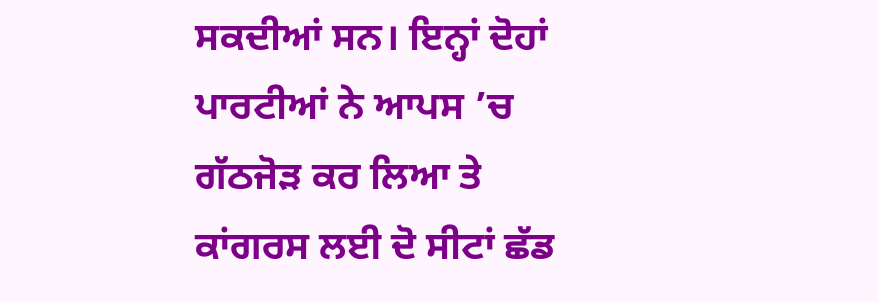ਸਕਦੀਆਂ ਸਨ। ਇਨ੍ਹਾਂ ਦੋਹਾਂ ਪਾਰਟੀਆਂ ਨੇ ਆਪਸ ’ਚ ਗੱਠਜੋੜ ਕਰ ਲਿਆ ਤੇ ਕਾਂਗਰਸ ਲਈ ਦੋ ਸੀਟਾਂ ਛੱਡ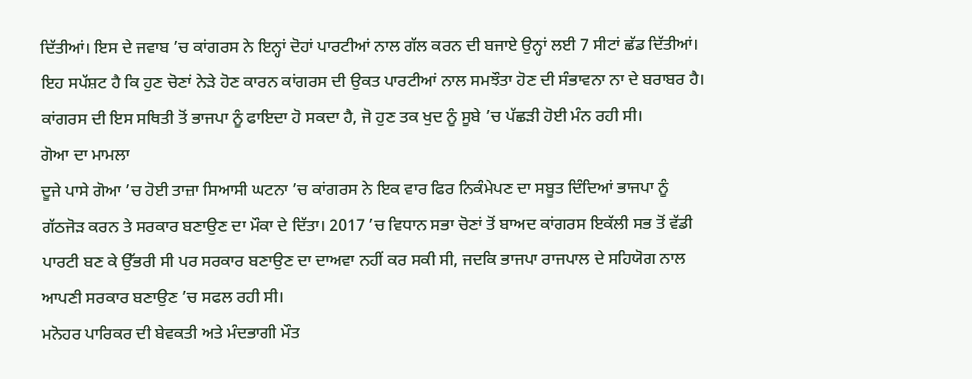ਦਿੱਤੀਆਂ। ਇਸ ਦੇ ਜਵਾਬ ’ਚ ਕਾਂਗਰਸ ਨੇ ਇਨ੍ਹਾਂ ਦੋਹਾਂ ਪਾਰਟੀਆਂ ਨਾਲ ਗੱਲ ਕਰਨ ਦੀ ਬਜਾਏ ਉਨ੍ਹਾਂ ਲਈ 7 ਸੀਟਾਂ ਛੱਡ ਦਿੱਤੀਆਂ। ਇਹ ਸਪੱਸ਼ਟ ਹੈ ਕਿ ਹੁਣ ਚੋਣਾਂ ਨੇੜੇ ਹੋਣ ਕਾਰਨ ਕਾਂਗਰਸ ਦੀ ਉਕਤ ਪਾਰਟੀਆਂ ਨਾਲ ਸਮਝੌਤਾ ਹੋਣ ਦੀ ਸੰਭਾਵਨਾ ਨਾ ਦੇ ਬਰਾਬਰ ਹੈ। ਕਾਂਗਰਸ ਦੀ ਇਸ ਸਥਿਤੀ ਤੋਂ ਭਾਜਪਾ ਨੂੰ ਫਾਇਦਾ ਹੋ ਸਕਦਾ ਹੈ, ਜੋ ਹੁਣ ਤਕ ਖੁਦ ਨੂੰ ਸੂਬੇ ’ਚ ਪੱਛੜੀ ਹੋਈ ਮੰਨ ਰਹੀ ਸੀ।
ਗੋਆ ਦਾ ਮਾਮਲਾ
ਦੂਜੇ ਪਾਸੇ ਗੋਆ ’ਚ ਹੋਈ ਤਾਜ਼ਾ ਸਿਆਸੀ ਘਟਨਾ ’ਚ ਕਾਂਗਰਸ ਨੇ ਇਕ ਵਾਰ ਫਿਰ ਨਿਕੰਮੇਪਣ ਦਾ ਸਬੂਤ ਦਿੰਦਿਆਂ ਭਾਜਪਾ ਨੂੰ ਗੱਠਜੋੜ ਕਰਨ ਤੇ ਸਰਕਾਰ ਬਣਾਉਣ ਦਾ ਮੌਕਾ ਦੇ ਦਿੱਤਾ। 2017 ’ਚ ਵਿਧਾਨ ਸਭਾ ਚੋਣਾਂ ਤੋਂ ਬਾਅਦ ਕਾਂਗਰਸ ਇਕੱਲੀ ਸਭ ਤੋਂ ਵੱਡੀ ਪਾਰਟੀ ਬਣ ਕੇ ਉੱਭਰੀ ਸੀ ਪਰ ਸਰਕਾਰ ਬਣਾਉਣ ਦਾ ਦਾਅਵਾ ਨਹੀਂ ਕਰ ਸਕੀ ਸੀ, ਜਦਕਿ ਭਾਜਪਾ ਰਾਜਪਾਲ ਦੇ ਸਹਿਯੋਗ ਨਾਲ ਆਪਣੀ ਸਰਕਾਰ ਬਣਾਉਣ ’ਚ ਸਫਲ ਰਹੀ ਸੀ।
ਮਨੋਹਰ ਪਾਰਿਕਰ ਦੀ ਬੇਵਕਤੀ ਅਤੇ ਮੰਦਭਾਗੀ ਮੌਤ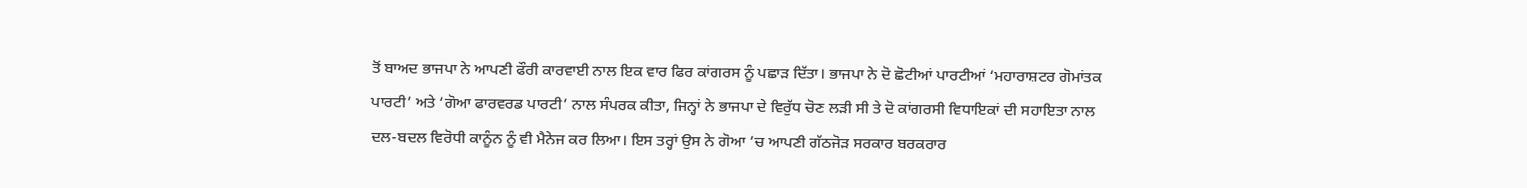ਤੋਂ ਬਾਅਦ ਭਾਜਪਾ ਨੇ ਆਪਣੀ ਫੌਰੀ ਕਾਰਵਾਈ ਨਾਲ ਇਕ ਵਾਰ ਫਿਰ ਕਾਂਗਰਸ ਨੂੰ ਪਛਾੜ ਦਿੱਤਾ। ਭਾਜਪਾ ਨੇ ਦੋ ਛੋਟੀਆਂ ਪਾਰਟੀਆਂ ‘ਮਹਾਰਾਸ਼ਟਰ ਗੋਮਾਂਤਕ ਪਾਰਟੀ’ ਅਤੇ ‘ਗੋਆ ਫਾਰਵਰਡ ਪਾਰਟੀ’ ਨਾਲ ਸੰਪਰਕ ਕੀਤਾ, ਜਿਨ੍ਹਾਂ ਨੇ ਭਾਜਪਾ ਦੇ ਵਿਰੁੱਧ ਚੋਣ ਲੜੀ ਸੀ ਤੇ ਦੋ ਕਾਂਗਰਸੀ ਵਿਧਾਇਕਾਂ ਦੀ ਸਹਾਇਤਾ ਨਾਲ ਦਲ-ਬਦਲ ਵਿਰੋਧੀ ਕਾਨੂੰਨ ਨੂੰ ਵੀ ਮੈਨੇਜ ਕਰ ਲਿਆ। ਇਸ ਤਰ੍ਹਾਂ ਉਸ ਨੇ ਗੋਆ ’ਚ ਆਪਣੀ ਗੱਠਜੋੜ ਸਰਕਾਰ ਬਰਕਰਾਰ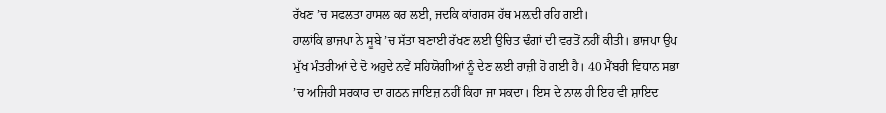ਰੱਖਣ ’ਚ ਸਫਲਤਾ ਹਾਸਲ ਕਰ ਲਈ, ਜਦਕਿ ਕਾਂਗਰਸ ਹੱਥ ਮਲ਼ਦੀ ਰਹਿ ਗਈ।
ਹਾਲਾਂਕਿ ਭਾਜਪਾ ਨੇ ਸੂਬੇ ’ਚ ਸੱਤਾ ਬਣਾਈ ਰੱਖਣ ਲਈ ਉਚਿਤ ਢੰਗਾਂ ਦੀ ਵਰਤੋਂ ਨਹੀਂ ਕੀਤੀ। ਭਾਜਪਾ ਉਪ ਮੁੱਖ ਮੰਤਰੀਆਂ ਦੇ ਦੋ ਅਹੁਦੇ ਨਵੇਂ ਸਹਿਯੋਗੀਆਂ ਨੂੰ ਦੇਣ ਲਈ ਰਾਜ਼ੀ ਹੋ ਗਈ ਹੈ। 40 ਮੈਂਬਰੀ ਵਿਧਾਨ ਸਭਾ ’ਚ ਅਜਿਹੀ ਸਰਕਾਰ ਦਾ ਗਠਨ ਜਾਇਜ਼ ਨਹੀਂ ਕਿਹਾ ਜਾ ਸਕਦਾ। ਇਸ ਦੇ ਨਾਲ ਹੀ ਇਹ ਵੀ ਸ਼ਾਇਦ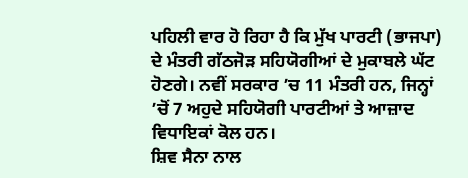ਪਹਿਲੀ ਵਾਰ ਹੋ ਰਿਹਾ ਹੈ ਕਿ ਮੁੱਖ ਪਾਰਟੀ (ਭਾਜਪਾ) ਦੇ ਮੰਤਰੀ ਗੱਠਜੋੜ ਸਹਿਯੋਗੀਆਂ ਦੇ ਮੁਕਾਬਲੇ ਘੱਟ ਹੋਣਗੇ। ਨਵੀਂ ਸਰਕਾਰ ’ਚ 11 ਮੰਤਰੀ ਹਨ, ਜਿਨ੍ਹਾਂ ’ਚੋਂ 7 ਅਹੁਦੇ ਸਹਿਯੋਗੀ ਪਾਰਟੀਆਂ ਤੇ ਆਜ਼ਾਦ ਵਿਧਾਇਕਾਂ ਕੋਲ ਹਨ।
ਸ਼ਿਵ ਸੈਨਾ ਨਾਲ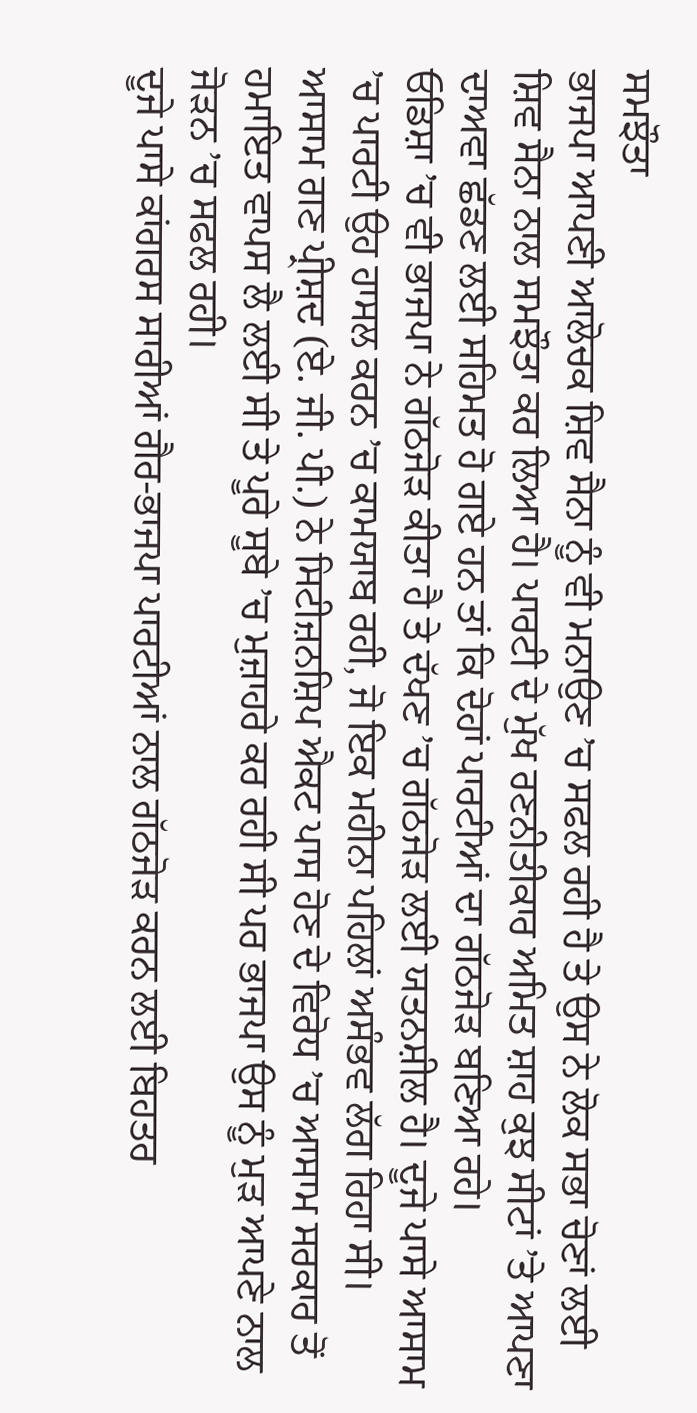ਸਮਝੌਤਾ
ਭਾਜਪਾ ਆਪਣੀ ਆਲੋਚਕ ਸ਼ਿਵ ਸੈਨਾ ਨੂੰ ਵੀ ਮਨਾਉਣ ’ਚ ਸਫਲ ਰਹੀ ਹੈ ਤੇ ਉਸ ਨੇ ਲੋਕ ਸਭਾ ਚੋਣਾਂ ਲਈ ਸ਼ਿਵ ਸੈਨਾ ਨਾਲ ਸਮਝੌਤਾ ਕਰ ਲਿਆ ਹੈ। ਪਾਰਟੀ ਦੇ ਮੁੱਖ ਰਣਨੀਤੀਕਾਰ ਅਮਿਤ ਸ਼ਾਹ ਕੁਝ ਸੀਟਾਂ ’ਤੇ ਆਪਣਾ ਦਾਅਵਾ ਛੱਡਣ ਲਈ ਸਹਿਮਤ ਹੋ ਗਏ ਹਨ ਤਾਂ ਕਿ ਦੋਹਾਂ ਪਾਰਟੀਆਂ ਦਾ ਗੱਠਜੋੜ ਬਣਿਆ ਰਹੇ।
ਓਡਿਸ਼ਾ ’ਚ ਵੀ ਭਾਜਪਾ ਨੇ ਗੱਠਜੋੜ ਕੀਤਾ ਹੈ ਤੇ ਦੱਖਣ ’ਚ ਗੱਠਜੋੜ ਲਈ ਯਤਨਸ਼ੀਲ ਹੈ। ਦੂਜੇ ਪਾਸੇ ਆਸਾਮ ’ਚ ਪਾਰਟੀ ਉਹ ਹਾਸਲ ਕਰਨ ’ਚ ਕਾਮਯਾਬ ਰਹੀ, ਜੋ ਇਕ ਮਹੀਨਾ ਪਹਿਲਾਂ ਅਸੰਭਵ ਲੱਗ ਰਿਹਾ ਸੀ। ਆਸਾਮ ਗਣ ਪ੍ਰੀਸ਼ਦ (ਏ. ਜੀ. ਪੀ.) ਨੇ ਸਿਟੀਜ਼ਨਸ਼ਿਪ ਐਕਟ ਪਾਸ ਹੋਣ ਦੇ ਵਿਰੋਧ ’ਚ ਆਸਾਮ ਸਰਕਾਰ ਤੋਂ ਹਮਾਇਤ ਵਾਪਸ ਲੈ ਲਈ ਸੀ ਤੇ ਪੂਰੇ ਸੂਬੇ ’ਚ ਮੁਜ਼ਾਹਰੇ ਕਰ ਰਹੀ ਸੀ ਪਰ ਭਾਜਪਾ ਉਸ ਨੂੰ ਮੁੜ ਆਪਣੇ ਨਾਲ ਜੋੜਨ ’ਚ ਸਫਲ ਰਹੀ।
ਦੂਜੇ ਪਾਸੇ ਕਾਂਗਰਸ ਸਾਰੀਆਂ ਗੈਰ-ਭਾਜਪਾ ਪਾਰਟੀਆਂ ਨਾਲ ਗੱਠਜੋੜ ਕਰਨ ਲਈ ਬਿਹਤਰ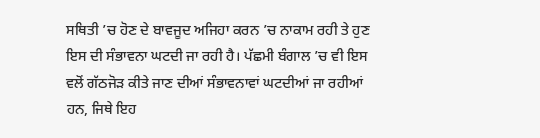ਸਥਿਤੀ ’ਚ ਹੋਣ ਦੇ ਬਾਵਜੂਦ ਅਜਿਹਾ ਕਰਨ ’ਚ ਨਾਕਾਮ ਰਹੀ ਤੇ ਹੁਣ ਇਸ ਦੀ ਸੰਭਾਵਨਾ ਘਟਦੀ ਜਾ ਰਹੀ ਹੈ। ਪੱਛਮੀ ਬੰਗਾਲ ’ਚ ਵੀ ਇਸ ਵਲੋਂ ਗੱਠਜੋੜ ਕੀਤੇ ਜਾਣ ਦੀਆਂ ਸੰਭਾਵਨਾਵਾਂ ਘਟਦੀਆਂ ਜਾ ਰਹੀਆਂ ਹਨ, ਜਿਥੇ ਇਹ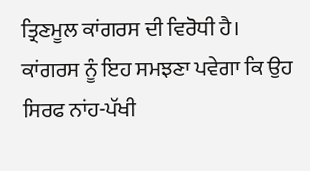ਤ੍ਰਿਣਮੂਲ ਕਾਂਗਰਸ ਦੀ ਵਿਰੋਧੀ ਹੈ।
ਕਾਂਗਰਸ ਨੂੰ ਇਹ ਸਮਝਣਾ ਪਵੇਗਾ ਕਿ ਉਹ ਸਿਰਫ ਨਾਂਹ-ਪੱਖੀ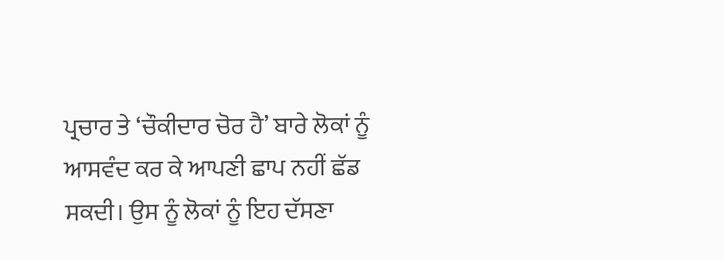ਪ੍ਰਚਾਰ ਤੇ ‘ਚੌਕੀਦਾਰ ਚੋਰ ਹੈ’ ਬਾਰੇ ਲੋਕਾਂ ਨੂੰ ਆਸਵੰਦ ਕਰ ਕੇ ਆਪਣੀ ਛਾਪ ਨਹੀਂ ਛੱਡ ਸਕਦੀ। ਉਸ ਨੂੰ ਲੋਕਾਂ ਨੂੰ ਇਹ ਦੱਸਣਾ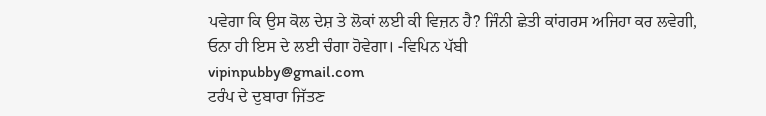ਪਵੇਗਾ ਕਿ ਉਸ ਕੋਲ ਦੇਸ਼ ਤੇ ਲੋਕਾਂ ਲਈ ਕੀ ਵਿਜ਼ਨ ਹੈ? ਜਿੰਨੀ ਛੇਤੀ ਕਾਂਗਰਸ ਅਜਿਹਾ ਕਰ ਲਵੇਗੀ, ਓਨਾ ਹੀ ਇਸ ਦੇ ਲਈ ਚੰਗਾ ਹੋਵੇਗਾ। -ਵਿਪਿਨ ਪੱਬੀ
vipinpubby@gmail.com
ਟਰੰਪ ਦੇ ਦੁਬਾਰਾ ਜਿੱਤਣ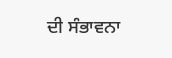ਦੀ ਸੰਭਾਵਨਾ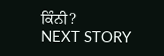ਕਿੰਨੀ?
NEXT STORY